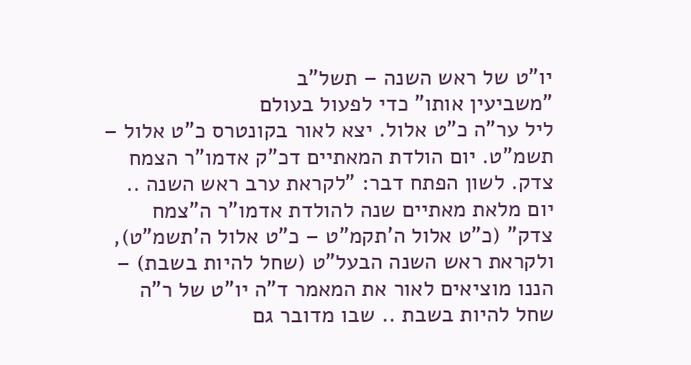יו"ט של ראש השנה – תשל"ב
"משביעין אותו" כדי לפעול בעולם
ליל ער"ה כ"ט אלול. יצא לאור בקונטרס כ"ט אלול – תשמ"ט. יום הולדת המאתיים דכ"ק אדמו"ר הצמח צדק. לשון הפתח דבר: "לקראת ערב ראש השנה .. יום מלאת מאתיים שנה להולדת אדמו"ר ה"צמח צדק" (כ"ט אלול ה'תקמ"ט – כ"ט אלול ה'תשמ"ט), ולקראת ראש השנה הבעל"ט (שחל להיות בשבת) – הננו מוציאים לאור את המאמר ד"ה יו"ט של ר"ה שחל להיות בשבת .. שבו מדובר גם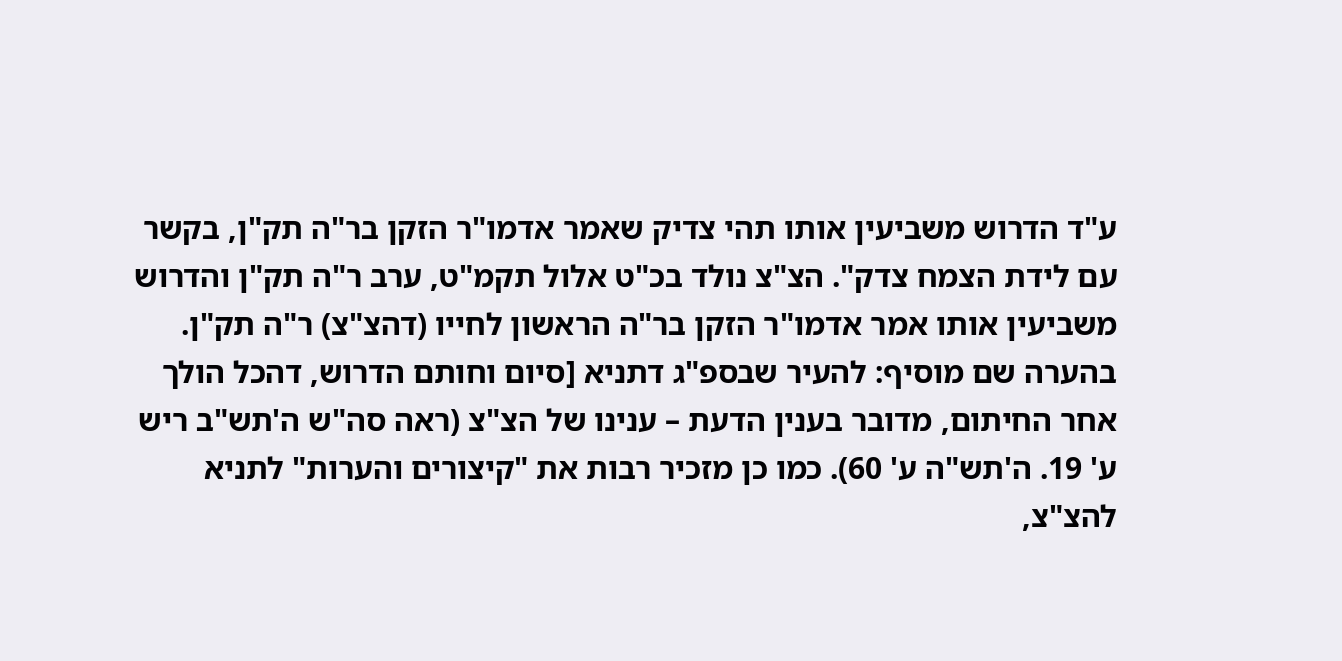ע"ד הדרוש משביעין אותו תהי צדיק שאמר אדמו"ר הזקן בר"ה תק"ן, בקשר עם לידת הצמח צדק". הצ"צ נולד בכ"ט אלול תקמ"ט, ערב ר"ה תק"ן והדרוש משביעין אותו אמר אדמו"ר הזקן בר"ה הראשון לחייו (דהצ"צ) ר"ה תק"ן. בהערה שם מוסיף: להעיר שבספ"ג דתניא [סיום וחותם הדרוש, דהכל הולך אחר החיתום, מדובר בענין הדעת – ענינו של הצ"צ (ראה סה"ש ה'תש"ב ריש ע' 19. ה'תש"ה ע' 60). כמו כן מזכיר רבות את "קיצורים והערות" לתניא להצ"צ,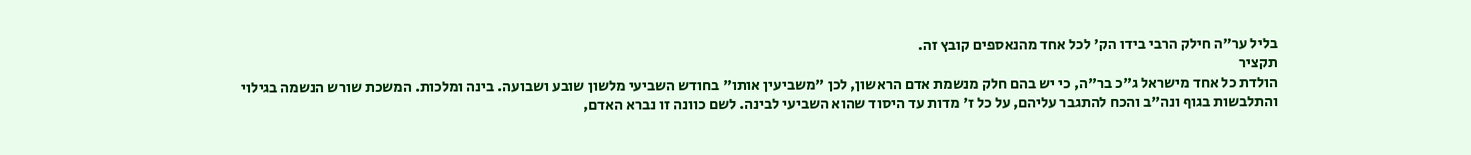בליל ער"ה חילק הרבי בידו הק' לכל אחד מהנאספים קובץ זה.
תקציר
הולדת כל אחד מישראל ג"כ בר"ה, כי יש בהם חלק מנשמת אדם הראשון, לכן "משביעין אותו" בחודש השביעי מלשון שובע ושבועה. בינה ומלכות. המשכת שורש הנשמה בגילוי והתלבשות בגוף ונה"ב והכח להתגבר עליהם, על כל ז' מדות עד היסוד שהוא השביעי לבינה. לשם כוונה זו נברא האדם,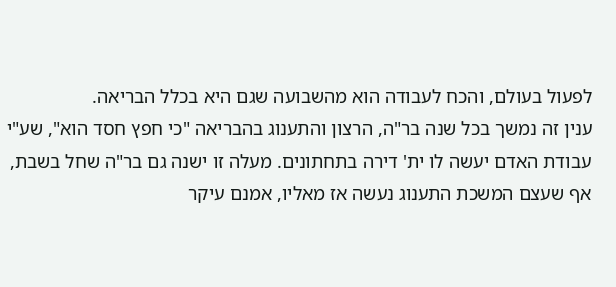לפעול בעולם, והכח לעבודה הוא מהשבועה שגם היא בכלל הבריאה.
ענין זה נמשך בכל שנה בר"ה, הרצון והתענוג בהבריאה "כי חפץ חסד הוא", שע"י עבודת האדם יעשה לו ית' דירה בתחתונים. מעלה זו ישנה גם בר"ה שחל בשבת, אף שעצם המשכת התענוג נעשה אז מאליו, אמנם עיקר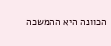הכוונה היא ההמשכה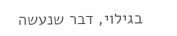בגילוי, דבר שנעשה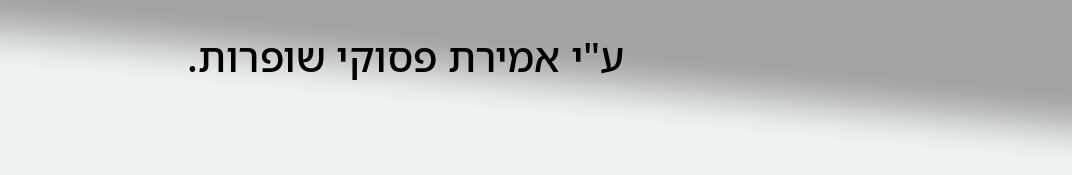ע"י אמירת פסוקי שופרות.